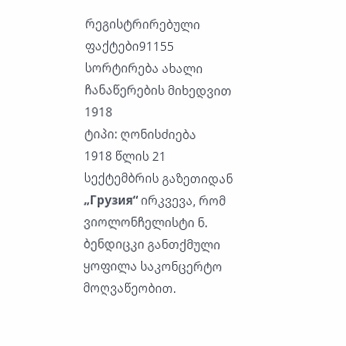რეგისტრირებული ფაქტები91155
სორტირება ახალი ჩანაწერების მიხედვით
1918
ტიპი: ღონისძიება
1918 წლის 21 სექტემბრის გაზეთიდან „Грузия“ ირკვევა, რომ ვიოლონჩელისტი ნ. ბენდიცკი განთქმული ყოფილა საკონცერტო მოღვაწეობით.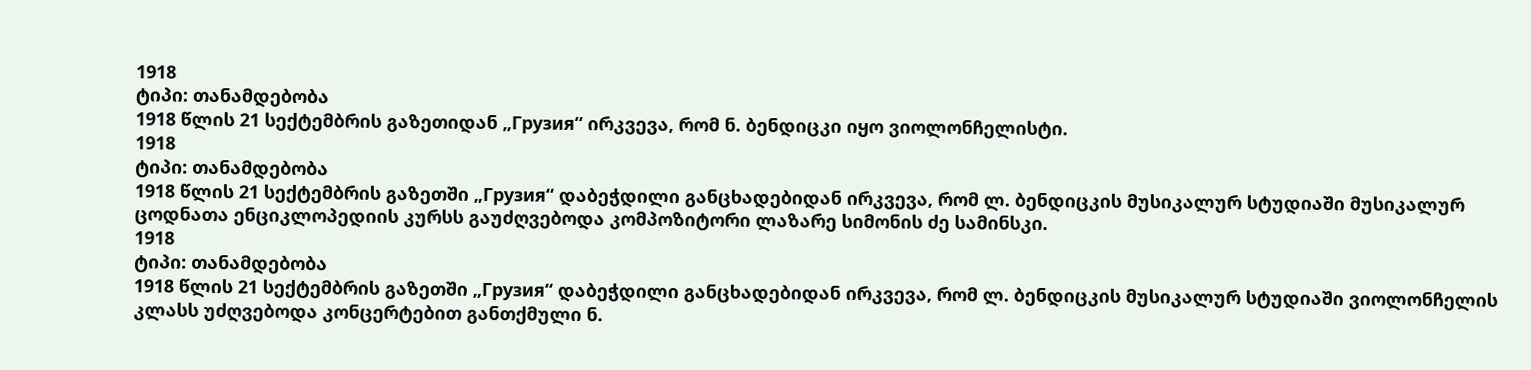1918
ტიპი: თანამდებობა
1918 წლის 21 სექტემბრის გაზეთიდან „Грузия“ ირკვევა, რომ ნ. ბენდიცკი იყო ვიოლონჩელისტი.
1918
ტიპი: თანამდებობა
1918 წლის 21 სექტემბრის გაზეთში „Грузия“ დაბეჭდილი განცხადებიდან ირკვევა, რომ ლ. ბენდიცკის მუსიკალურ სტუდიაში მუსიკალურ ცოდნათა ენციკლოპედიის კურსს გაუძღვებოდა კომპოზიტორი ლაზარე სიმონის ძე სამინსკი.
1918
ტიპი: თანამდებობა
1918 წლის 21 სექტემბრის გაზეთში „Грузия“ დაბეჭდილი განცხადებიდან ირკვევა, რომ ლ. ბენდიცკის მუსიკალურ სტუდიაში ვიოლონჩელის კლასს უძღვებოდა კონცერტებით განთქმული ნ.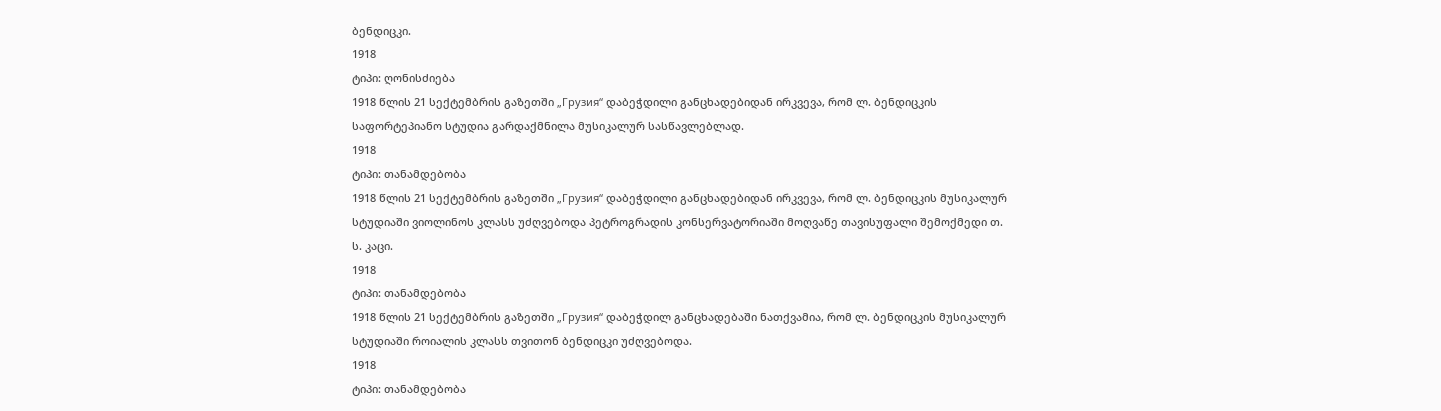ბენდიცკი.
1918
ტიპი: ღონისძიება
1918 წლის 21 სექტემბრის გაზეთში „Грузия“ დაბეჭდილი განცხადებიდან ირკვევა, რომ ლ. ბენდიცკის საფორტეპიანო სტუდია გარდაქმნილა მუსიკალურ სასწავლებლად.
1918
ტიპი: თანამდებობა
1918 წლის 21 სექტემბრის გაზეთში „Грузия“ დაბეჭდილი განცხადებიდან ირკვევა, რომ ლ. ბენდიცკის მუსიკალურ სტუდიაში ვიოლინოს კლასს უძღვებოდა პეტროგრადის კონსერვატორიაში მოღვაწე თავისუფალი შემოქმედი თ. ს. კაცი.
1918
ტიპი: თანამდებობა
1918 წლის 21 სექტემბრის გაზეთში „Грузия“ დაბეჭდილ განცხადებაში ნათქვამია, რომ ლ. ბენდიცკის მუსიკალურ სტუდიაში როიალის კლასს თვითონ ბენდიცკი უძღვებოდა.
1918
ტიპი: თანამდებობა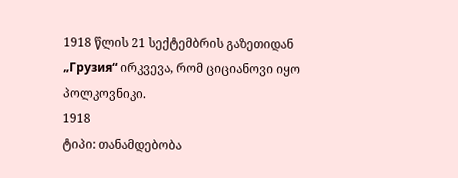1918 წლის 21 სექტემბრის გაზეთიდან „Грузия“ ირკვევა, რომ ციციანოვი იყო პოლკოვნიკი.
1918
ტიპი: თანამდებობა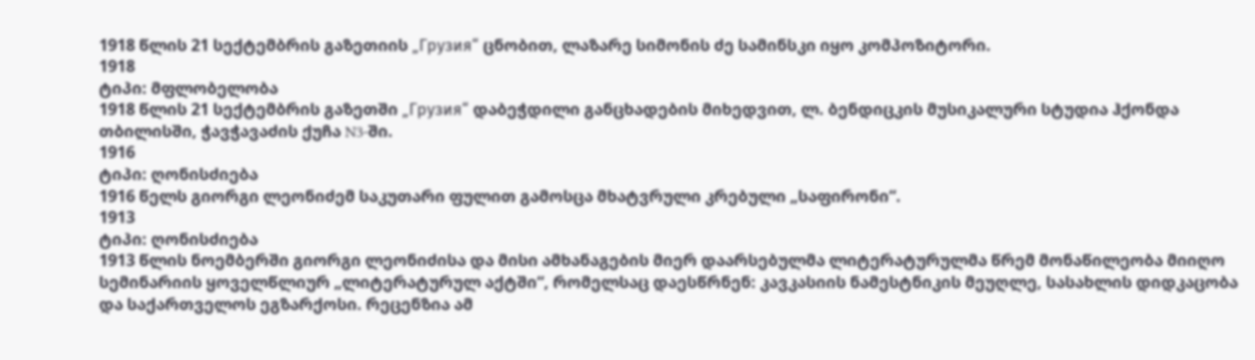1918 წლის 21 სექტემბრის გაზეთიის „Грузия“ ცნობით, ლაზარე სიმონის ძე სამინსკი იყო კომპოზიტორი.
1918
ტიპი: მფლობელობა
1918 წლის 21 სექტემბრის გაზეთში „Грузия“ დაბეჭდილი განცხადების მიხედვით, ლ. ბენდიცკის მუსიკალური სტუდია ჰქონდა თბილისში, ჭავჭავაძის ქუჩა N3-ში.
1916
ტიპი: ღონისძიება
1916 წელს გიორგი ლეონიძემ საკუთარი ფულით გამოსცა მხატვრული კრებული „საფირონი“.
1913
ტიპი: ღონისძიება
1913 წლის ნოემბერში გიორგი ლეონიძისა და მისი ამხანაგების მიერ დაარსებულმა ლიტერატურულმა წრემ მონაწილეობა მიიღო სემინარიის ყოველწლიურ „ლიტერატურულ აქტში“, რომელსაც დაესწრნენ: კავკასიის ნამესტნიკის მეუღლე, სასახლის დიდკაცობა და საქართველოს ეგზარქოსი. რეცენზია ამ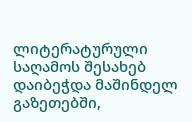ლიტერატურული საღამოს შესახებ დაიბეჭდა მაშინდელ გაზეთებში,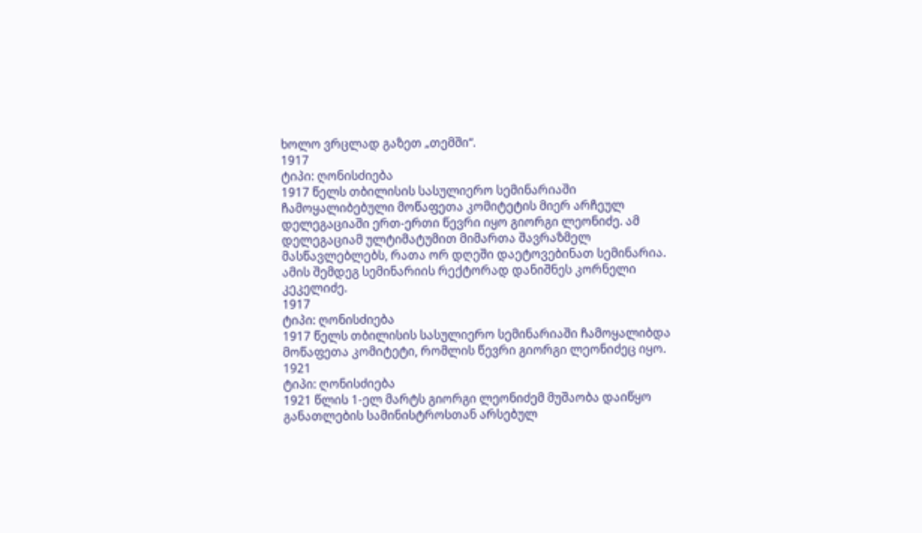ხოლო ვრცლად გაზეთ „თემში“.
1917
ტიპი: ღონისძიება
1917 წელს თბილისის სასულიერო სემინარიაში ჩამოყალიბებული მოწაფეთა კომიტეტის მიერ არჩეულ დელეგაციაში ერთ-ერთი წევრი იყო გიორგი ლეონიძე. ამ დელეგაციამ ულტიმატუმით მიმართა შავრაზმელ მასწავლებლებს, რათა ორ დღეში დაეტოვებინათ სემინარია. ამის შემდეგ სემინარიის რექტორად დანიშნეს კორნელი კეკელიძე.
1917
ტიპი: ღონისძიება
1917 წელს თბილისის სასულიერო სემინარიაში ჩამოყალიბდა მოწაფეთა კომიტეტი, რომლის წევრი გიორგი ლეონიძეც იყო.
1921
ტიპი: ღონისძიება
1921 წლის 1-ელ მარტს გიორგი ლეონიძემ მუშაობა დაიწყო განათლების სამინისტროსთან არსებულ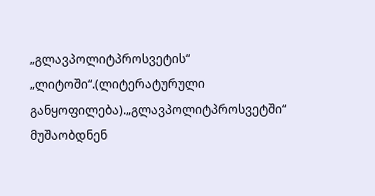„გლავპოლიტპროსვეტის“ „ლიტოში“.(ლიტერატურული განყოფილება).„გლავპოლიტპროსვეტში“ მუშაობდნენ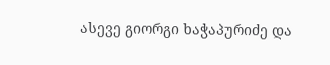ასევე გიორგი ხაჭაპურიძე და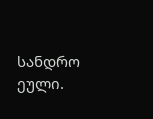სანდრო ეული.